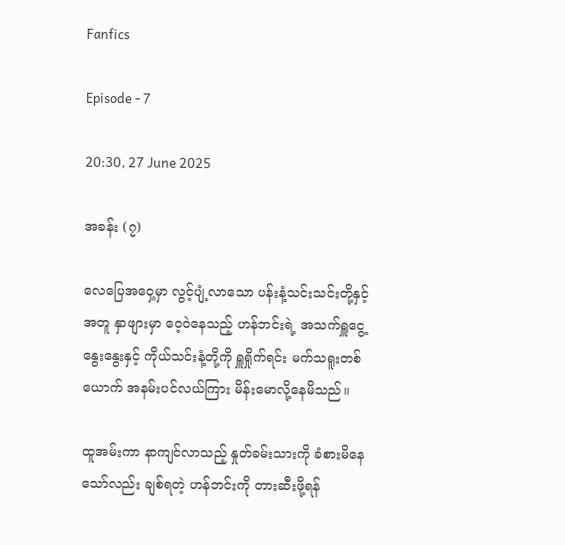Fanfics

Episode - 7

20:30, 27 June 2025

အခန်း (၇)

လေပြေအဝှေ့မှာ လွင့်ပျံ့လာသော ပန်းနံ့သင်းသင်းတို့နှင့်အတူ နှာဖျားမှာ ဝေ့ဝဲနေသည့် ဟန်ဘင်းရဲ့ အသက်ရှူငွေ့နွေးနွေးနှင့် ကိုယ်သင်းနံ့တို့ကို ရှူရှိုက်ရင်း မက်သရူးတစ်ယောက် အနမ်းပင်လယ်ကြား မိန်းမောလို့နေမိသည်။

ထူအမ်းကာ နာကျင်လာသည့် နှုတ်ခမ်းသားကို ခံစားမိနေသော်လည်း ချစ်ရတဲ့ ဟန်ဘင်းကို တားဆီးဖို့ရန်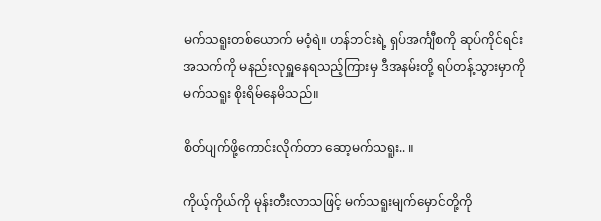မက်သရူးတစ်ယောက် မဝံ့ရဲ။ ဟန်ဘင်းရဲ့ ရှပ်အင်္ကျီစကို ဆုပ်ကိုင်ရင်း အသက်ကို မနည်းလုရှူနေရသည့်ကြားမှ ဒီအနမ်းတို့ ရပ်တန့်သွားမှာကို မက်သရူး စိုးရိမ်နေမိသည်။

စိတ်ပျက်ဖို့ကောင်းလိုက်တာ ဆော့မက်သရူး.. ။

ကိုယ့်ကိုယ်ကို မုန်းတီးလာသဖြင့် မက်သရူးမျက်မှောင်တို့ကို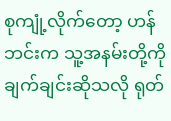စုကျုံ့လိုက်တော့ ဟန်ဘင်းက သူ့အနမ်းတို့ကို ချက်ချင်းဆိုသလို ရုတ်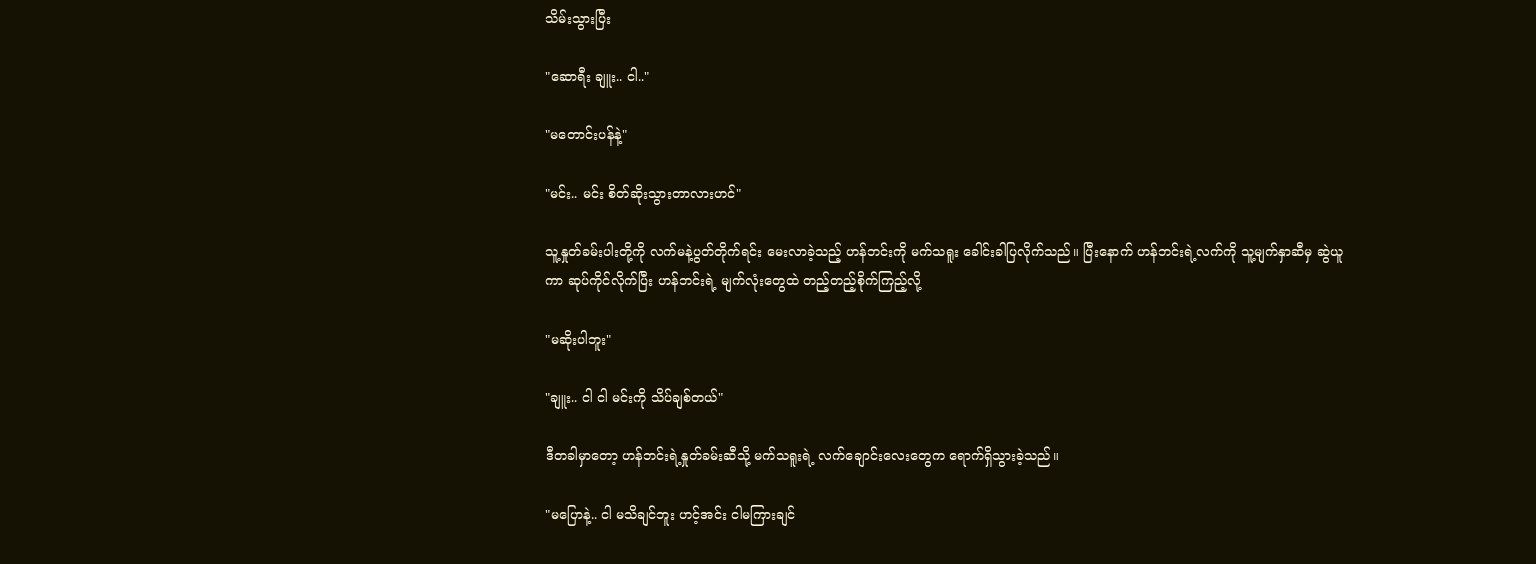သိမ်းသွားပြီး

"ဆောရီး ချူး.. ငါ.."

"မတောင်းပန်နဲ့"

"မင်း.. မင်း စိတ်ဆိုးသွားတာလားဟင်"

သူ့နှုတ်ခမ်းပါးတို့ကို လက်မနဲ့ပွတ်တိုက်ရင်း မေးလာခဲ့သည့် ဟန်ဘင်းကို မက်သရူး ခေါင်းခါပြလိုက်သည်။ ပြီးနောက် ဟန်ဘင်းရဲ့လက်ကို သူ့မျက်နှာဆီမှ ဆွဲယူကာ ဆုပ်ကိုင်လိုက်ပြီး ဟန်ဘင်းရဲ့ မျက်လုံးတွေထဲ တည့်တည့်စိုက်ကြည့်လို့

"မဆိုးပါဘူး"

"ချူး.. ငါ ငါ မင်းကို သိပ်ချစ်တယ်"

ဒီတခါမှာတော့ ဟန်ဘင်းရဲ့နှုတ်ခမ်းဆီသို့ မက်သရူးရဲ့ လက်ချောင်းလေးတွေက ရောက်ရှိသွားခဲ့သည်။

"မပြောနဲ့.. ငါ မသိချင်ဘူး ဟင့်အင်း ငါမကြားချင်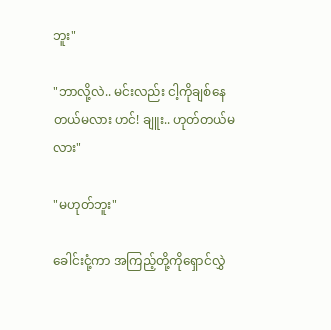ဘူး"

"ဘာလို့လဲ.. မင်းလည်း ငါ့ကိုချစ်နေတယ်မလား ဟင်! ချူး.. ဟုတ်တယ်မလား"

"မဟုတ်ဘူး"

ခေါင်းငုံ့ကာ အကြည့်တို့ကိုရှောင်လွှဲ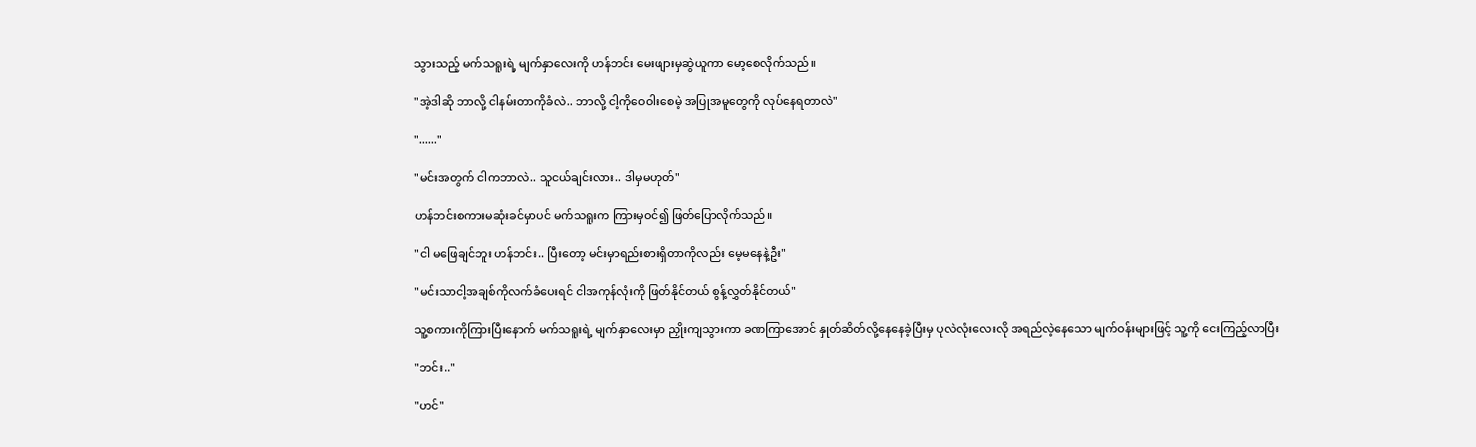သွားသည့် မက်သရူးရဲ့ မျက်နှာလေးကို ဟန်ဘင်း မေးဖျားမှဆွဲယူကာ မော့စေလိုက်သည်။

"အဲ့ဒါဆို ဘာလို့ ငါနမ်းတာကိုခံလဲ.. ဘာလို့ ငါ့ကိုဝေဝါးစေမဲ့ အပြုအမူတွေကို လုပ်နေရတာလဲ"

"......"

"မင်းအတွက် ငါကဘာလဲ.. သူငယ်ချင်းလား.. ဒါမှမဟုတ်"

ဟန်ဘင်းစကားမဆုံးခင်မှာပင် မက်သရူးက ကြားမှဝင်၍ ဖြတ်ပြောလိုက်သည်။

"ငါ မဖြေချင်ဘူး ဟန်ဘင်း.. ပြီးတော့ မင်းမှာရည်းစားရှိတာကိုလည်း မေ့မနေနဲ့ဦး"

"မင်းသာငါ့အချစ်ကိုလက်ခံပေးရင် ငါအကုန်လုံးကို ဖြတ်နိုင်တယ် စွန့်လွှတ်နိုင်တယ်"

သူ့စကားကိုကြားပြီးနောက် မက်သရူးရဲ့ မျက်နှာလေးမှာ ညှိုးကျသွားကာ ခဏကြာအောင် နှုတ်ဆိတ်လို့နေနေခဲ့ပြီးမှ ပုလဲလုံးလေးလို အရည်လဲ့နေသော မျက်ဝန်းများဖြင့် သူ့ကို ငေးကြည့်လာပြီး

"ဘင်း.."

"ဟင်"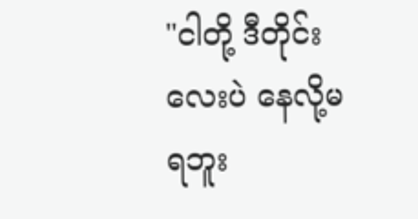"ငါတို့ ဒီတိုင်းလေးပဲ နေလို့မရဘူး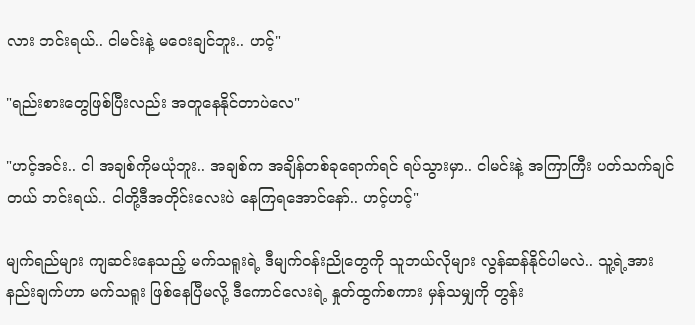လား ဘင်းရယ်.. ငါမင်းနဲ့ မဝေးချင်ဘူး.. ဟင့်"

"ရည်းစားတွေဖြစ်ပြီးလည်း အတူနေနိုင်တာပဲလေ"

"ဟင့်အင်း.. ငါ အချစ်ကိုမယုံဘူး.. အချစ်က အချိန်တစ်ခုရောက်ရင် ရပ်သွားမှာ.. ငါမင်းနဲ့ အကြာကြီး ပတ်သက်ချင်တယ် ဘင်းရယ်.. ငါတို့ဒီအတိုင်းလေးပဲ နေကြရအောင်နော်.. ဟင့်ဟင့်"

မျက်ရည်များ ကျဆင်းနေသည့် မက်သရူးရဲ့ ဒီမျက်ဝန်းညိုတွေကို သူဘယ်လိုများ လွန်ဆန်နိုင်ပါမလဲ.. သူ့ရဲ့အားနည်းချက်ဟာ မက်သရူး ဖြစ်နေပြီမလို့ ဒီကောင်လေးရဲ့ နှုတ်ထွက်စကား မှန်သမျှကို တွန်း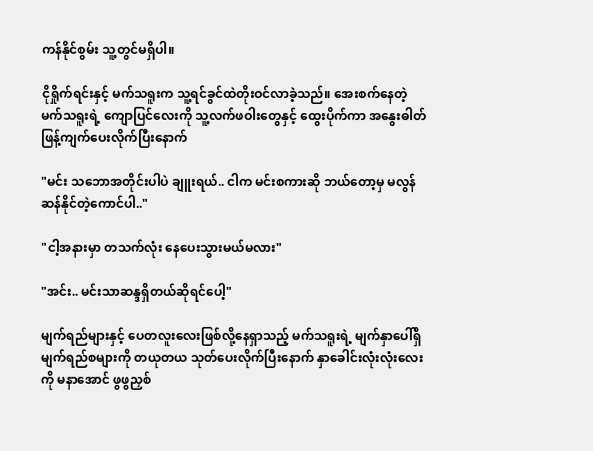ကန်နိုင်စွမ်း သူ့တွင်မရှိပါ။

ငိုရှိုက်ရင်းနှင့် မက်သရူးက သူ့ရင်ခွင်ထဲတိုးဝင်လာခဲ့သည်။ အေးစက်နေတဲ့ မက်သရူးရဲ့ ကျောပြင်လေးကို သူ့လက်ဖဝါးတွေနှင့် ထွေးပိုက်ကာ အနွေးဓါတ်ဖြန့်ကျက်ပေးလိုက်ပြီးနောက်

"မင်း သဘောအတိုင်းပါပဲ ချူးရယ်.. ငါက မင်းစကားဆို ဘယ်တော့မှ မလွန်ဆန်နိုင်တဲ့ကောင်ပါ.."

"ငါ့အနားမှာ တသက်လုံး နေပေးသွားမယ်မလား"

"အင်း.. မင်းသာဆန္ဒရှိတယ်ဆိုရင်ပေါ့"

မျက်ရည်များနှင့် ပေတလူးလေးဖြစ်လို့နေရှာသည့် မက်သရူးရဲ့ မျက်နှာပေါ်ရှိ မျက်ရည်စများကို တယုတယ သုတ်ပေးလိုက်ပြီးနောက် နှာခေါင်းလုံးလုံးလေးကို မနာအောင် ဖွဖွညှစ်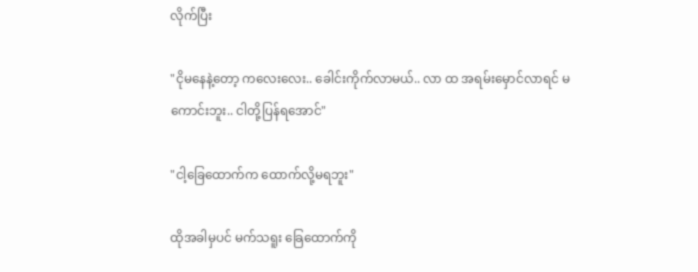လိုက်ပြီး

"ငိုမနေနဲ့တော့ ကလေးလေး.. ခေါင်းကိုက်လာမယ်.. လာ ထ အရမ်းမှောင်လာရင် မကောင်းဘူး.. ငါတို့ပြန်ရအောင်"

"ငါ့ခြေထောက်က ထောက်လို့မရဘူး"

ထိုအခါမှပင် မက်သရူး ခြေထောက်ကို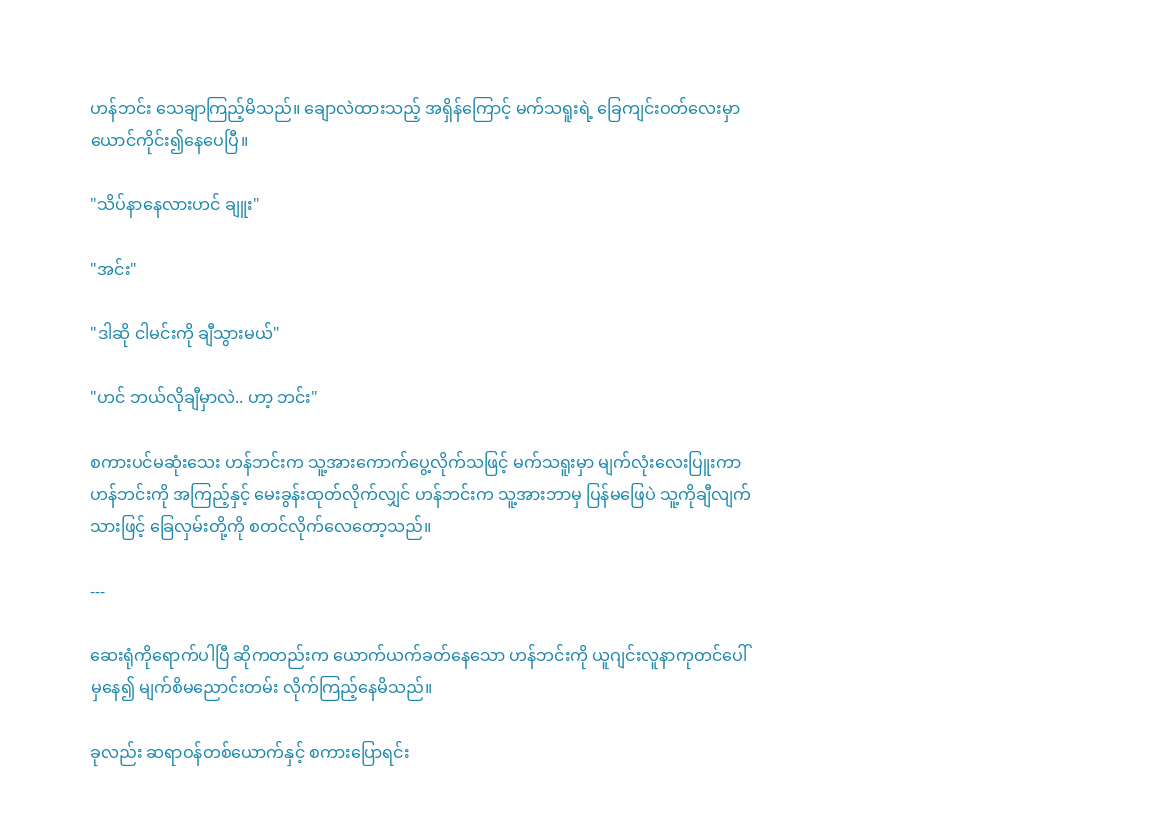ဟန်ဘင်း သေချာကြည့်မိသည်။ ချောလဲထားသည့် အရှိန်ကြောင့် မက်သရူးရဲ့ ခြေကျင်းဝတ်လေးမှာ ယောင်ကိုင်း၍နေပေပြီ။

"သိပ်နာနေလားဟင် ချူး"

"အင်း"

"ဒါဆို ငါမင်းကို ချီသွားမယ်"

"ဟင် ဘယ်လိုချီမှာလဲ.. ဟာ့ ဘင်း"

စကားပင်မဆုံးသေး ဟန်ဘင်းက သူ့အားကောက်ပွေ့လိုက်သဖြင့် မက်သရူးမှာ မျက်လုံးလေးပြူးကာ ဟန်ဘင်းကို အကြည့်နှင့် မေးခွန်းထုတ်လိုက်လျှင် ဟန်ဘင်းက သူ့အားဘာမှ ပြန်မဖြေပဲ သူ့ကိုချီလျက်သားဖြင့် ခြေလှမ်းတို့ကို စတင်လိုက်လေတော့သည်။

---

ဆေးရုံကိုရောက်ပါပြီ ဆိုကတည်းက ယောက်ယက်ခတ်နေသော ဟန်ဘင်းကို ယူဂျင်းလူနာကုတင်ပေါ်မှနေ၍ မျက်စိမညောင်းတမ်း လိုက်ကြည့်နေမိသည်။

ခုလည်း ဆရာဝန်တစ်ယောက်နှင့် စကားပြောရင်း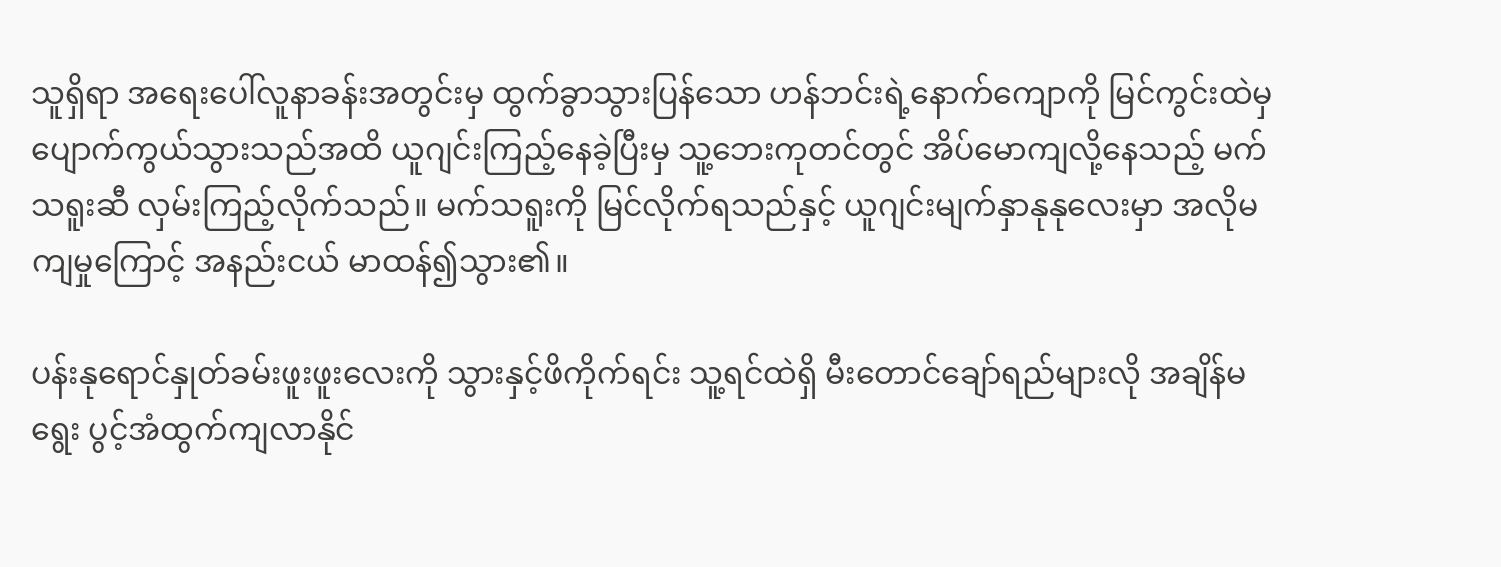သူရှိရာ အရေးပေါ်လူနာခန်းအတွင်းမှ ထွက်ခွာသွားပြန်သော ဟန်ဘင်းရဲ့နောက်ကျောကို မြင်ကွင်းထဲမှ ပျောက်ကွယ်သွားသည်အထိ ယူဂျင်းကြည့်နေခဲ့ပြီးမှ သူ့ဘေးကုတင်တွင် အိပ်မောကျလို့နေသည့် မက်သရူးဆီ လှမ်းကြည့်လိုက်သည်။ မက်သရူးကို မြင်လိုက်ရသည်နှင့် ယူဂျင်းမျက်နှာနုနုလေးမှာ အလိုမကျမှုကြောင့် အနည်းငယ် မာထန်၍သွား၏။

ပန်းနုရောင်နှုတ်ခမ်းဖူးဖူးလေးကို သွားနှင့်ဖိကိုက်ရင်း သူ့ရင်ထဲရှိ မီးတောင်ချော်ရည်များလို အချိန်မရွေး ပွင့်အံထွက်ကျလာနိုင်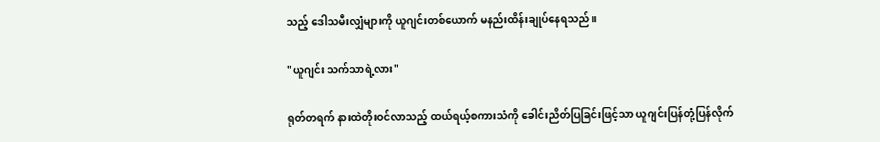သည့် ဒေါသမီးလျှံများကို ယူဂျင်းတစ်ယောက် မနည်းထိန်းချုပ်နေရသည်။

"ယူဂျင်း သက်သာရဲ့လား"

ရုတ်တရက် နားထဲတိုးဝင်လာသည့် ထယ်ရယ့်စကားသံကို ခေါင်းညိတ်ပြခြင်းဖြင့်သာ ယူဂျင်းပြန်တုံ့ပြန်လိုက်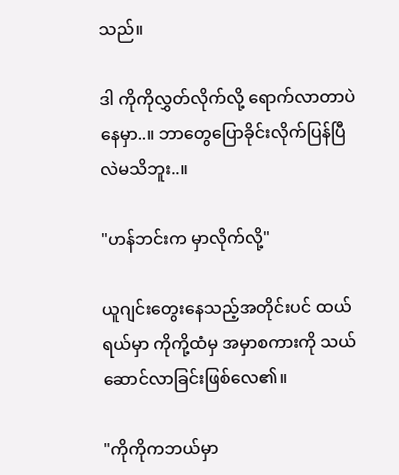သည်။

ဒါ ကိုကိုလွှတ်လိုက်လို့ ရောက်လာတာပဲနေမှာ..။ ဘာတွေပြောခိုင်းလိုက်ပြန်ပြီလဲမသိဘူး..။

"ဟန်ဘင်းက မှာလိုက်လို့"

ယူဂျင်းတွေးနေသည့်အတိုင်းပင် ထယ်ရယ်မှာ ကိုကို့ထံမှ အမှာစကားကို သယ်ဆောင်လာခြင်းဖြစ်လေ၏။

"ကိုကိုကဘယ်မှာ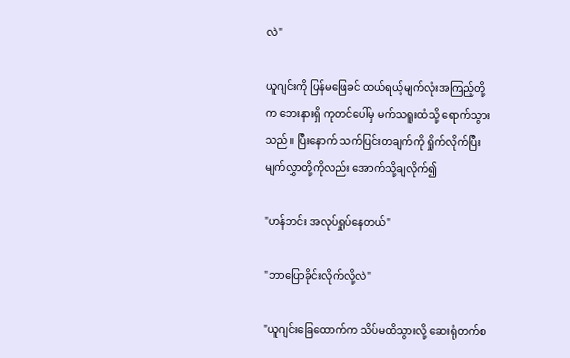လဲ"

ယူဂျင်းကို ပြန်မဖြေခင် ထယ်ရယ့်မျက်လုံးအကြည့်တို့က ဘေးနားရှိ ကုတင်ပေါ်မှ မက်သရူးထံသို့ ရောက်သွားသည်။ ပြီးနောက် သက်ပြင်းတချက်ကို ရှိုက်လိုက်ပြီး မျက်လွှာတို့ကိုလည်း အောက်သို့ချလိုက်၍

"ဟန်ဘင်း အလုပ်ရှုပ်နေတယ်"

"ဘာပြောခိုင်းလိုက်လို့လဲ"

"ယူဂျင်းခြေထောက်က သိပ်မထိသွားလို့ ဆေးရုံတက်စ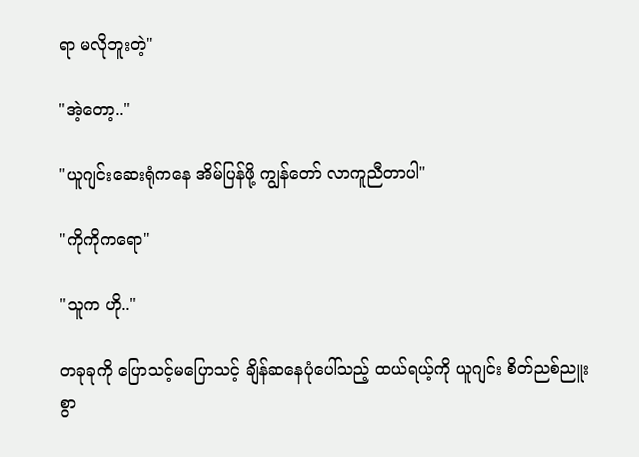ရာ မလိုဘူးတဲ့"

"အဲ့တော့.."

"ယူဂျင်းဆေးရုံကနေ အိမ်ပြန်ဖို့ ကျွန်တော် လာကူညီတာပါ"

"ကိုကိုကရော"

"သူက ဟို.."

တခုခုကို ပြောသင့်မပြောသင့် ချိန်ဆနေပုံပေါ်သည့် ထယ်ရယ့်ကို ယူဂျင်း စိတ်ညစ်ညူးစွာ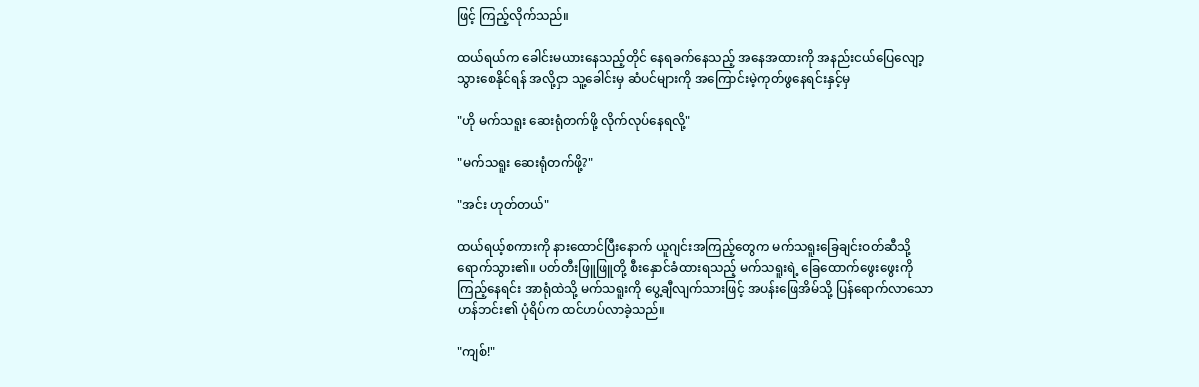ဖြင့် ကြည့်လိုက်သည်။

ထယ်ရယ်က ခေါင်းမယားနေသည့်တိုင် နေရခက်နေသည့် အနေအထားကို အနည်းငယ်ပြေလျော့သွားစေနိုင်ရန် အလို့ငှာ သူ့ခေါင်းမှ ဆံပင်များကို အကြောင်းမဲ့ကုတ်ဖွနေရင်းနှင့်မှ

"ဟို မက်သရူး ဆေးရုံတက်ဖို့ လိုက်လုပ်နေရလို့"

"မက်သရူး ဆေးရုံတက်ဖို့?"

"အင်း ဟုတ်တယ်"

ထယ်ရယ့်စကားကို နားထောင်ပြီးနောက် ယူဂျင်းအကြည့်တွေက မက်သရူးခြေချင်းဝတ်ဆီသို့ ရောက်သွား၏။ ပတ်တီးဖြူဖြူတို့ စီးနှောင်ခံထားရသည့် မက်သရူးရဲ့ ခြေထောက်ဖွေးဖွေးကို ကြည့်နေရင်း အာရုံထဲသို့ မက်သရူးကို ပွေ့ချီလျက်သားဖြင့် အပန်းဖြေအိမ်သို့ ပြန်ရောက်လာသော ဟန်ဘင်း၏ ပုံရိပ်က ထင်ဟပ်လာခဲ့သည်။

"ကျစ်!"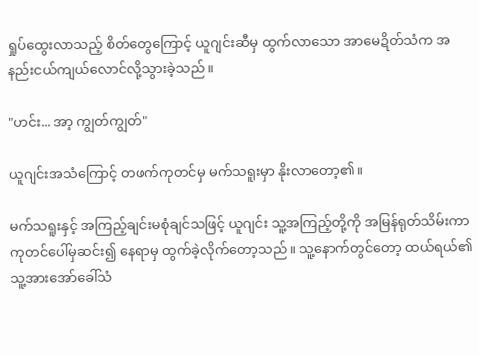ရှုပ်ထွေးလာသည့် စိတ်တွေကြောင့် ယူဂျင်းဆီမှ ထွက်လာသော အာမေဍိတ်သံက အနည်းငယ်ကျယ်လောင်လို့သွားခဲ့သည်။

"ဟင်း... အာ့ ကျွတ်ကျွတ်"

ယူဂျင်းအသံကြောင့် တဖက်ကုတင်မှ မက်သရူးမှာ နိုးလာတော့၏။

မက်သရူးနှင့် အကြည့်ချင်းမစုံချင်သဖြင့် ယူဂျင်း သူ့အကြည့်တို့ကို အမြန်ရုတ်သိမ်းကာ ကုတင်ပေါ်မှဆင်း၍ နေရာမှ ထွက်ခဲ့လိုက်တော့သည်။ သူ့နောက်တွင်တော့ ထယ်ရယ်၏ သူ့အားအော်ခေါ်သံ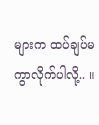များက ထပ်ချပ်မကွာလိုက်ပါလို့.. ။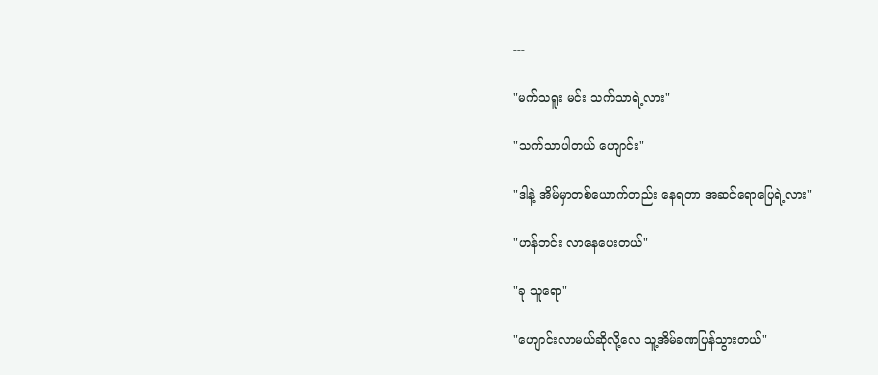---

"မက်သရူး မင်း သက်သာရဲ့လား"

"သက်သာပါတယ် ဟျောင်း"

"ဒါနဲ့ အိမ်မှာတစ်ယောက်တည်း နေရတာ အဆင်ရောပြေရဲ့လား"

"ဟန်ဘင်း လာနေပေးတယ်"

"ခု သူရော"

"ဟျောင်းလာမယ်ဆိုလို့လေ သူ့အိမ်ခဏပြန်သွားတယ်"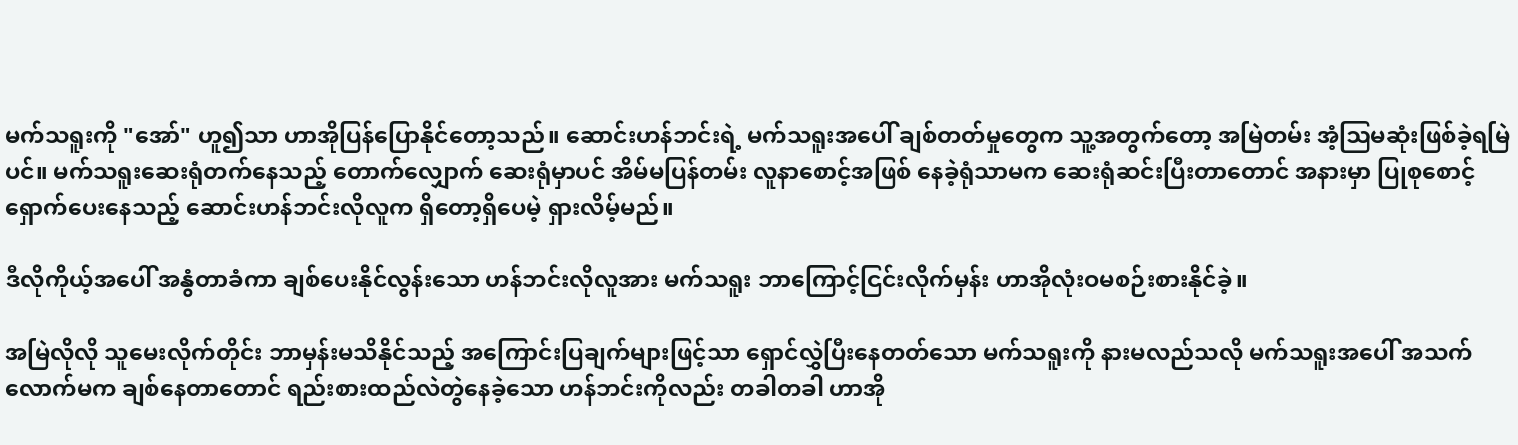မက်သရူးကို "အော်" ဟူ၍သာ ဟာအိုပြန်ပြောနိုင်တော့သည်။ ဆောင်းဟန်ဘင်းရဲ့ မက်သရူးအပေါ် ချစ်တတ်မှုတွေက သူ့အတွက်တော့ အမြဲတမ်း အံ့ဩမဆုံးဖြစ်ခဲ့ရမြဲပင်။ မက်သရူးဆေးရုံတက်နေသည့် တောက်လျှောက် ဆေးရုံမှာပင် အိမ်မပြန်တမ်း လူနာစောင့်အဖြစ် နေခဲ့ရုံသာမက ဆေးရုံဆင်းပြီးတာတောင် အနားမှာ ပြုစုစောင့်ရှောက်ပေးနေသည့် ဆောင်းဟန်ဘင်းလိုလူက ရှိတော့ရှိပေမဲ့ ရှားလိမ့်မည်။

ဒီလိုကိုယ့်အပေါ် အနွံတာခံကာ ချစ်ပေးနိုင်လွန်းသော ဟန်ဘင်းလိုလူအား မက်သရူး ဘာကြောင့်ငြင်းလိုက်မှန်း ဟာအိုလုံးဝမစဉ်းစားနိုင်ခဲ့။

အမြဲလိုလို သူမေးလိုက်တိုင်း ဘာမှန်းမသိနိုင်သည့် အကြောင်းပြချက်များဖြင့်သာ ရှောင်လွှဲပြီးနေတတ်သော မက်သရူးကို နားမလည်သလို မက်သရူးအပေါ် အသက်လောက်မက ချစ်နေတာတောင် ရည်းစားထည်လဲတွဲနေခဲ့သော ဟန်ဘင်းကိုလည်း တခါတခါ ဟာအို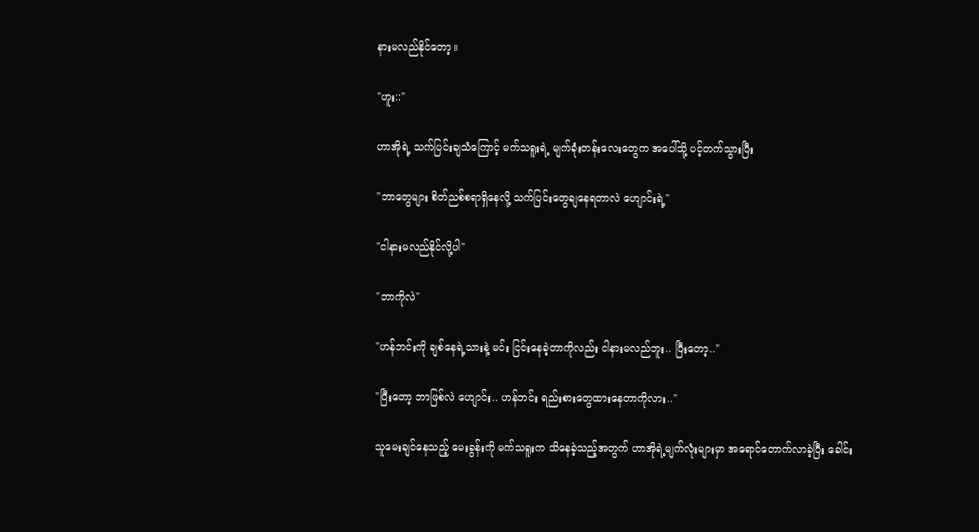နားမလည်နိုင်တော့။

"ဟူး::"

ဟာအိုရဲ့ သက်ပြင်းချသံကြောင့် မက်သရူးရဲ့ မျက်ခုံးတန်းလေးတွေက အပေါ်သို့ ပင့်တက်သွားပြီး

"ဘာတွေများ စိတ်ညစ်စရာရှိနေလို့ သက်ပြင်းတွေချနေရတာလဲ ဟျောင်းရဲ့"

"ငါနားမလည်နိုင်လို့ပါ"

"ဘာကိုလဲ"

"ဟန်ဘင်းကို ချစ်နေရဲ့သားနဲ့ မင်း ငြင်းနေခဲ့တာကိုလည်း ငါနားမလည်ဘူး.. ပြီးတော့.."

"ပြီးတော့ ဘာဖြစ်လဲ ဟျောင်း.. ဟန်ဘင်း ရည်းစားတွေထားနေတာကိုလား.."

သူမေးချင်နေသည့် မေးခွန်းကို မက်သရူးက သိနေခဲ့သည့်အတွက် ဟာအိုရဲ့မျက်လုံးများမှာ အရောင်တောက်လာခဲ့ပြီး ခေါင်း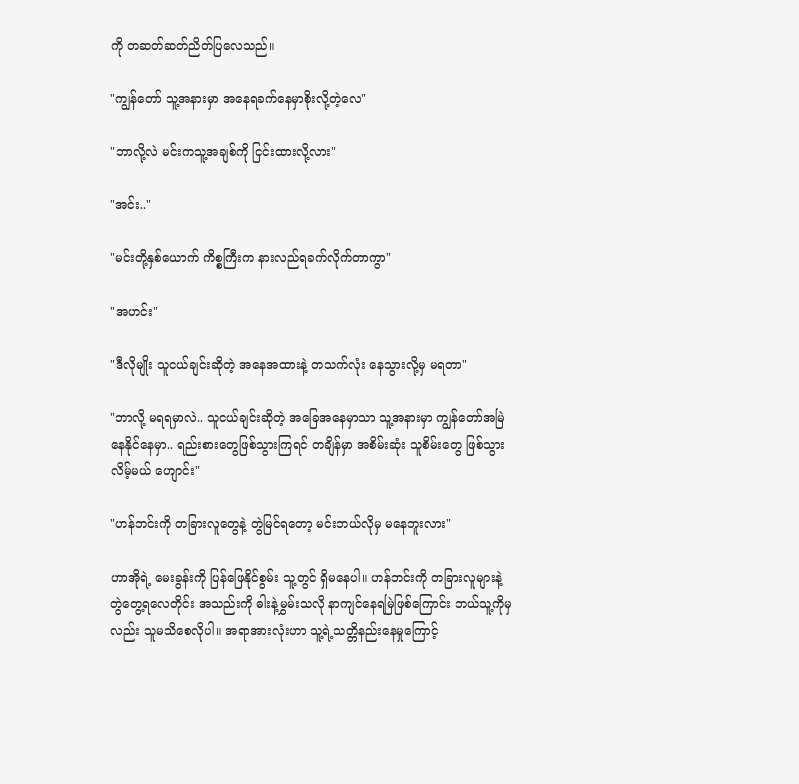ကို တဆတ်ဆတ်ညိတ်ပြလေသည်။

"ကျွန်တော် သူ့အနားမှာ အနေရခက်နေမှာစိုးလို့တဲ့လေ"

"ဘာလို့လဲ မင်းကသူ့အချစ်ကို ငြင်းထားလို့လား"

"အင်း.."

"မင်းတို့နှစ်ယောက် ကိစ္စကြီးက နားလည်ရခက်လိုက်တာကွာ"

"အဟင်း"

"ဒီလိုမျိုး သူငယ်ချင်းဆိုတဲ့ အနေအထားနဲ့ တသက်လုံး နေသွားလို့မှ မရတာ"

"ဘာလို့ မရရမှာလဲ.. သူငယ်ချင်းဆိုတဲ့ အခြေအနေမှာသာ သူ့အနားမှာ ကျွန်တော်အမြဲနေနိုင်နေမှာ.. ရည်းစားတွေဖြစ်သွားကြရင် တချိန်မှာ အစိမ်းဆုံး သူစိမ်းတွေ ဖြစ်သွားလိမ့်မယ် ဟျောင်း"

"ဟန်ဘင်းကို တခြားလူတွေနဲ့ တွဲမြင်ရတော့ မင်းဘယ်လိုမှ မနေဘူးလား"

ဟာအိုရဲ့ မေးခွန်းကို ပြန်ဖြေနိုင်စွမ်း သူ့တွင် ရှိမနေပါ။ ဟန်ဘင်းကို တခြားလူများနဲ့ တွဲတွေ့ရလေတိုင်း အသည်းကို ဓါးနဲ့မွှမ်းသလို နာကျင်နေရမြဲဖြစ်ကြောင်း ဘယ်သူ့ကိုမှလည်း သူမသိစေလိုပါ။ အရာအားလုံးဟာ သူ့ရဲ့သတ္တိနည်းနေမှုကြောင့်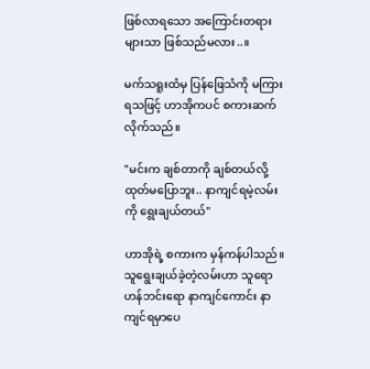ဖြစ်လာရသော အကြောင်းတရားများသာ ဖြစ်သည်မလား..။

မက်သရူးထံမှ ပြန်ဖြေသံကို မကြားရသဖြင့် ဟာအိုကပင် စကားဆက်လိုက်သည်။

"မင်းက ချစ်တာကို ချစ်တယ်လို့ ထုတ်မပြောဘူး.. နာကျင်ရမဲ့လမ်းကို ရွေးချယ်တယ်"

ဟာအိုရဲ့ စကားက မှန်ကန်ပါသည်။ သူရွေးချယ်ခဲ့တဲ့လမ်းဟာ သူရော ဟန်ဘင်းရော နာကျင်ကောင်း နာကျင်ရမှာပေ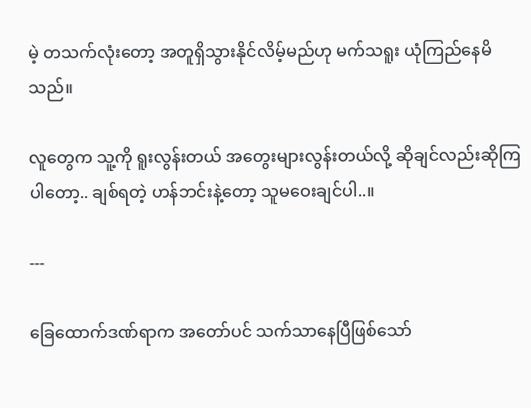မဲ့ တသက်လုံးတော့ အတူရှိသွားနိုင်လိမ့်မည်ဟု မက်သရူး ယုံကြည်နေမိသည်။

လူတွေက သူ့ကို ရူးလွန်းတယ် အတွေးများလွန်းတယ်လို့ ဆိုချင်လည်းဆိုကြပါတော့.. ချစ်ရတဲ့ ဟန်ဘင်းနဲ့တော့ သူမဝေးချင်ပါ..။

---

ခြေထောက်ဒဏ်ရာက အတော်ပင် သက်သာနေပြီဖြစ်သော်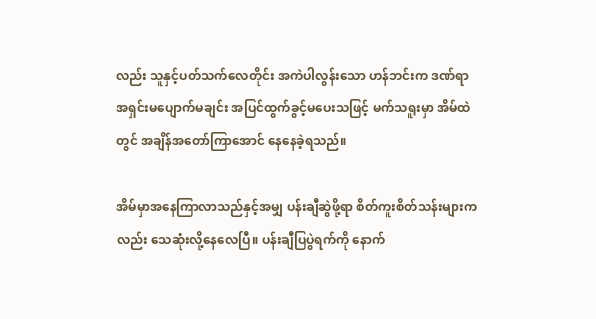လည်း သူနှင့်ပတ်သက်လေတိုင်း အကဲပါလွန်းသော ဟန်ဘင်းက ဒဏ်ရာအရှင်းမပျောက်မချင်း အပြင်ထွက်ခွင့်မပေးသဖြင့် မက်သရူးမှာ အိမ်ထဲတွင် အချိန်အတော်ကြာအောင် နေနေခဲ့ရသည်။

အိမ်မှာအနေကြာလာသည်နှင့်အမျှ ပန်းချီဆွဲဖို့ရာ စိတ်ကူးစိတ်သန်းများကလည်း သေဆုံးလို့နေလေပြီ။ ပန်းချီပြပွဲရက်ကို နောက်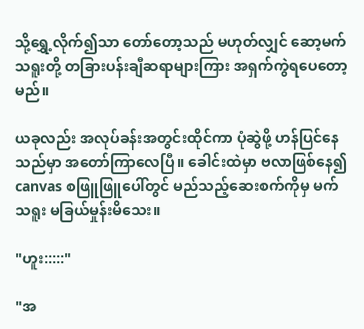သို့ရွှေ့လိုက်၍သာ တော်တော့သည် မဟုတ်လျှင် ဆော့မက်သရူးတို့ တခြားပန်းချီဆရာများကြား အရှက်ကွဲရပေတော့မည်။

ယခုလည်း အလုပ်ခန်းအတွင်းထိုင်ကာ ပုံဆွဲဖို့ ဟန်ပြင်နေသည်မှာ အတော်ကြာလေပြီ။ ခေါင်းထဲမှာ ဗလာဖြစ်နေ၍ canvas စဖြူဖြူပေါ်တွင် မည်သည့်ဆေးစက်ကိုမှ မက်သရူး မခြယ်မှုန်းမိသေး။

"ဟူး:::::"

"အ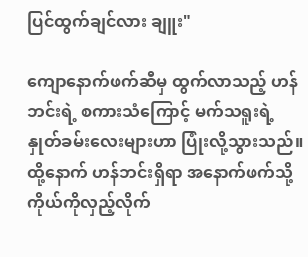ပြင်ထွက်ချင်လား ချူး"

ကျောနောက်ဖက်ဆီမှ ထွက်လာသည့် ဟန်ဘင်းရဲ့ စကားသံကြောင့် မက်သရူးရဲ့ နှုတ်ခမ်းလေးများဟာ ပြုံးလို့သွားသည်။ ထို့နောက် ဟန်ဘင်းရှိရာ အနောက်ဖက်သို့ ကိုယ်ကိုလှည့်လိုက်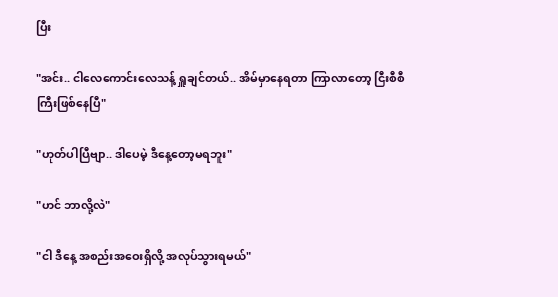ပြီး

"အင်း.. ငါလေကောင်းလေသန့် ရှူချင်တယ်.. အိမ်မှာနေရတာ ကြာလာတော့ ငြီးစီစီကြီးဖြစ်နေပြီ"

"ဟုတ်ပါပြီဗျာ.. ဒါပေမဲ့ ဒီနေ့တော့မရဘူး"

"ဟင် ဘာလို့လဲ"

"ငါ ဒီနေ့ အစည်းအဝေးရှိလို့ အလုပ်သွားရမယ်"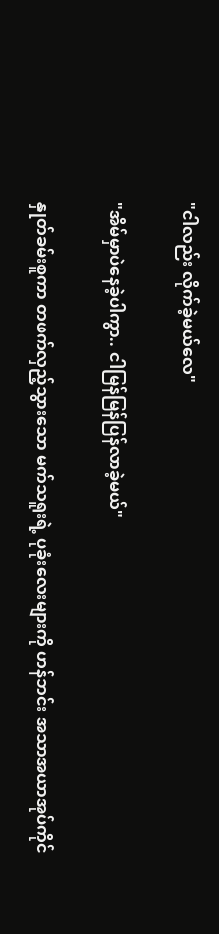"ငါလည်း လိုက်ခဲ့မယ်လေ"

"အိမ်မှာပဲနေခဲ့ပါကွာ.. ငါမြန်မြန်ပြန်လာခဲ့မယ်"

နှုတ်ခမ်းစူကာ တဖက်လှည့်သွားသော မက်သရူးရဲ့ ပုခုံးလေးများကို ဟန်ဘင်း အသာအယာအုပ်ကိုင်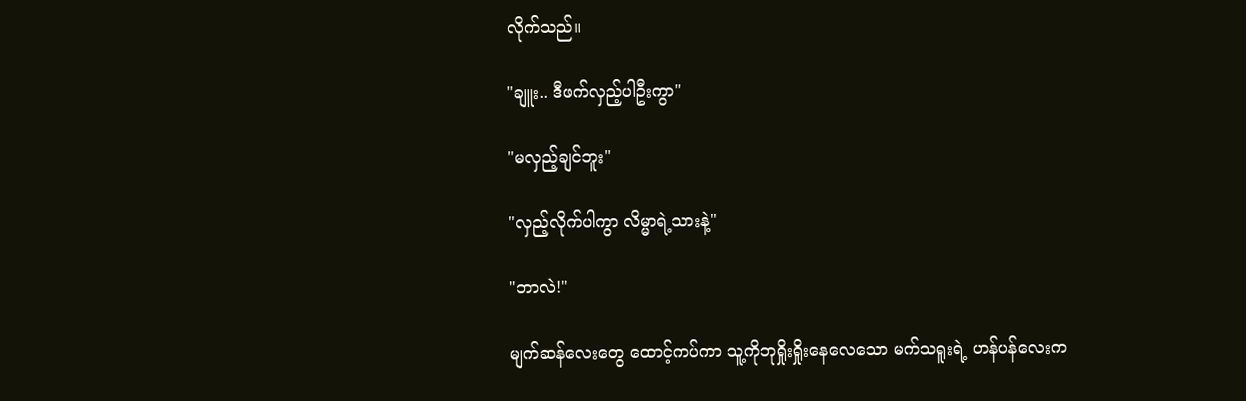လိုက်သည်။

"ချူး.. ဒီဖက်လှည့်ပါဦးကွာ"

"မလှည့်ချင်ဘူး"

"လှည့်လိုက်ပါကွာ လိမ္မာရဲ့သားနဲ့"

"ဘာလဲ!"

မျက်ဆန်လေးတွေ ထောင့်ကပ်ကာ သူ့ကိုဘုရှိုးရှိုးနေလေသော မက်သရူးရဲ့ ဟန်ပန်လေးက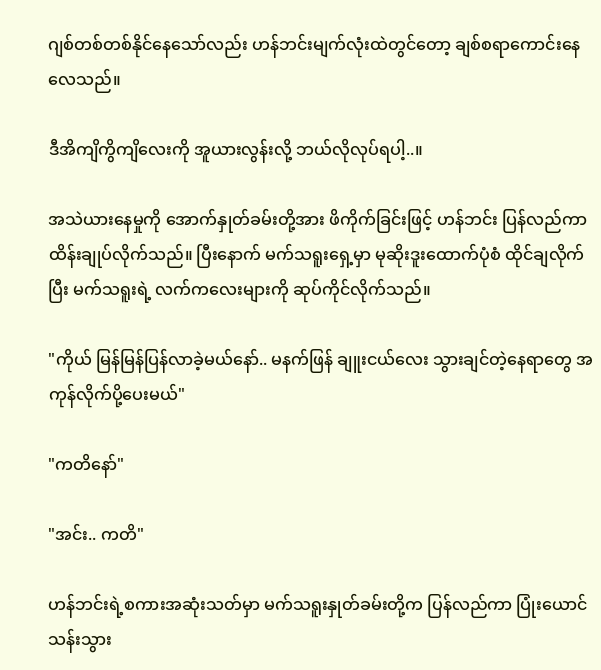ဂျစ်တစ်တစ်နိုင်နေသော်လည်း ဟန်ဘင်းမျက်လုံးထဲတွင်တော့ ချစ်စရာကောင်းနေလေသည်။

ဒီအိကျိကွိကျိလေးကို အူယားလွန်းလို့ ဘယ်လိုလုပ်ရပါ့..။

အသဲယားနေမှုကို အောက်နှုတ်ခမ်းတို့အား ဖိကိုက်ခြင်းဖြင့် ဟန်ဘင်း ပြန်လည်ကာ ထိန်းချုပ်လိုက်သည်။ ပြီးနောက် မက်သရူးရှေ့မှာ မုဆိုးဒူးထောက်ပုံစံ ထိုင်ချလိုက်ပြီး မက်သရူးရဲ့ လက်ကလေးများကို ဆုပ်ကိုင်လိုက်သည်။

"ကိုယ် မြန်မြန်ပြန်လာခဲ့မယ်နော်.. မနက်ဖြန် ချူးငယ်လေး သွားချင်တဲ့နေရာတွေ အကုန်လိုက်ပို့ပေးမယ်"

"ကတိနော်"

"အင်း.. ကတိ"

ဟန်ဘင်းရဲ့စကားအဆုံးသတ်မှာ မက်သရူးနှုတ်ခမ်းတို့က ပြန်လည်ကာ ပြုံးယောင်သန်းသွား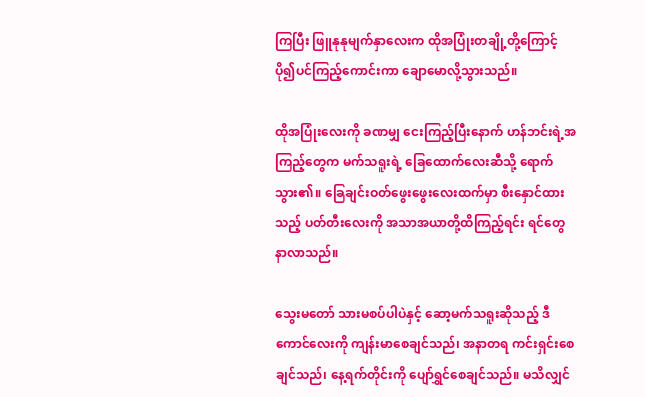ကြပြီး ဖြူနုနုမျက်နှာလေးက ထိုအပြုံးတချို့တို့ကြောင့် ပို၍ပင်ကြည့်ကောင်းကာ ချောမောလို့သွားသည်။

ထိုအပြုံးလေးကို ခဏမျှ ငေးကြည့်ပြီးနောက် ဟန်ဘင်းရဲ့အကြည့်တွေက မက်သရူးရဲ့ ခြေထောက်လေးဆီသို့ ရောက်သွား၏။ ခြေချင်းဝတ်ဖွေးဖွေးလေးထက်မှာ စီးနှောင်ထားသည့် ပတ်တီးလေးကို အသာအယာတို့ထိကြည့်ရင်း ရင်တွေနာလာသည်။

သွေးမတော် သားမစပ်ပါပဲနှင့် ဆော့မက်သရူးဆိုသည့် ဒီကောင်လေးကို ကျန်းမာစေချင်သည်၊ အနာတရ ကင်းရှင်းစေချင်သည်၊ နေ့ရက်တိုင်းကို ပျော်ရွှင်စေချင်သည်။ မသိလျှင်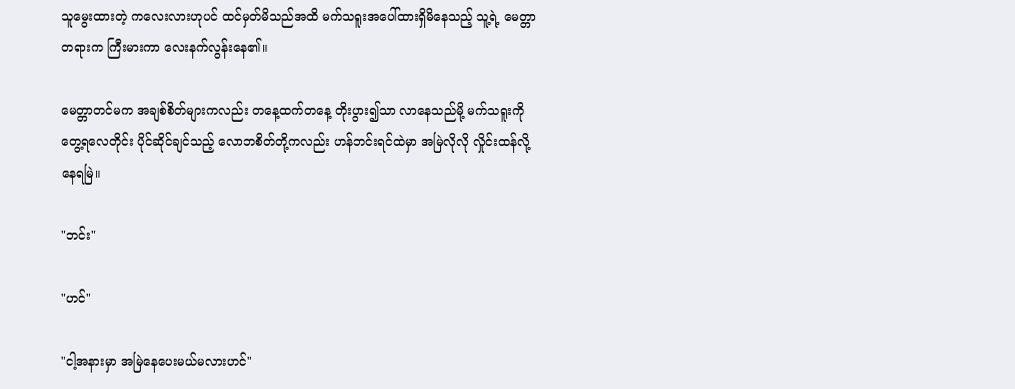သူမွေးထားတဲ့ ကလေးလားဟုပင် ထင်မှတ်မိသည်အထိ မက်သရူးအပေါ်ထားရှိမိနေသည့် သူ့ရဲ့ မေတ္တာတရားက ကြီးမားကာ လေးနက်လွန်းနေ၏။

မေတ္တာတင်မက အချစ်စိတ်များကလည်း တနေ့ထက်တနေ့ တိုးပွား၍သာ လာနေသည်မို့ မက်သရူးကိုတွေ့ရလေတိုင်း ပိုင်ဆိုင်ချင်သည့် လောဘစိတ်တို့ကလည်း ဟန်ဘင်းရင်ထဲမှာ အမြဲလိုလို လှိုင်းထန်လို့နေရမြဲ။

"ဘင်း"

"ဟင်"

"ငါ့အနားမှာ အမြဲနေပေးမယ်မလားဟင်"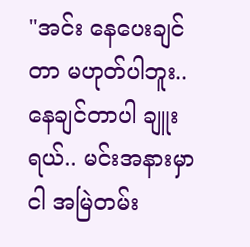"အင်း နေပေးချင်တာ မဟုတ်ပါဘူး.. နေချင်တာပါ ချူးရယ်.. မင်းအနားမှာ ငါ အမြဲတမ်း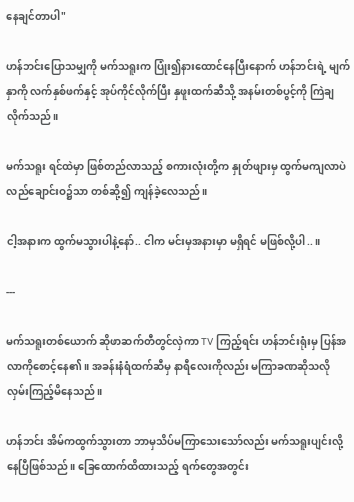နေချင်တာပါ"

ဟန်ဘင်းပြောသမျှကို မက်သရူးက ပြုံး၍နားထောင်နေပြီးနောက် ဟန်ဘင်းရဲ့ မျက်နှာကို လက်နှစ်ဖက်နှင့် အုပ်ကိုင်လိုက်ပြီး နှဖူးထက်ဆီသို့ အနမ်းတစ်ပွင့်ကို ကြဲချလိုက်သည်။

မက်သရူး ရင်ထဲမှာ ဖြစ်တည်လာသည့် စကားလုံးတို့က နှုတ်ဖျားမှ ထွက်မကျလာပဲ လည်ချောင်းဝ၌သာ တစ်ဆို့၍ ကျန်ခဲ့လေသည်။

ငါ့အနားက ထွက်မသွားပါနဲ့နော်.. ငါက မင်းမှအနားမှာ မရှိရင် မဖြစ်လို့ပါ..။

---

မက်သရူးတစ်ယောက် ဆိုဖာဆက်တီတွင်လှဲကာ TV ကြည့်ရင်း ဟန်ဘင်းရုံးမှ ပြန်အလာကိုစောင့်နေ၏။ အခန်းနံရံထက်ဆီမှ နာရီလေးကိုလည်း မကြာခဏဆိုသလို လှမ်းကြည့်မိနေသည်။

ဟန်ဘင်း အိမ်ကထွက်သွားတာ ဘာမှသိပ်မကြာသေးသော်လည်း မက်သရူးပျင်းလို့နေပြီဖြစ်သည်။ ခြေထောက်ထိထားသည့် ရက်တွေအတွင်း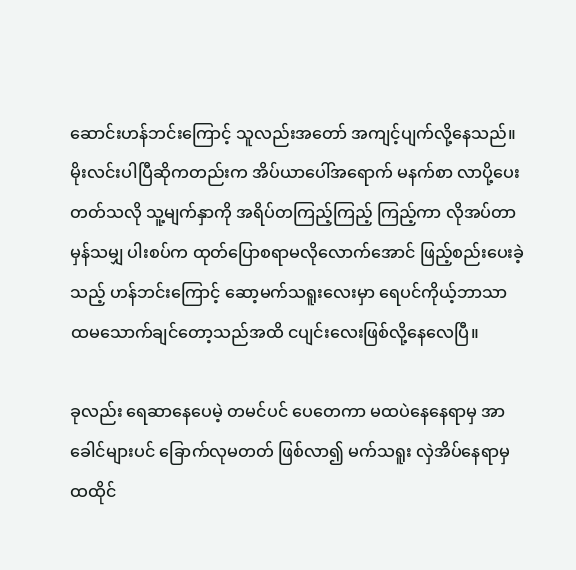ဆောင်းဟန်ဘင်းကြောင့် သူလည်းအတော် အကျင့်ပျက်လို့နေသည်။ မိုးလင်းပါပြီဆိုကတည်းက အိပ်ယာပေါ်အရောက် မနက်စာ လာပို့ပေးတတ်သလို သူ့မျက်နှာကို အရိပ်တကြည့်ကြည့် ကြည့်ကာ လိုအပ်တာမှန်သမျှ ပါးစပ်က ထုတ်ပြောစရာမလိုလောက်အောင် ဖြည့်စည်းပေးခဲ့သည့် ဟန်ဘင်းကြောင့် ဆော့မက်သရူးလေးမှာ ရေပင်ကိုယ့်ဘာသာ ထမသောက်ချင်တော့သည်အထိ ငပျင်းလေးဖြစ်လို့နေလေပြီ။

ခုလည်း ရေဆာနေပေမဲ့ တမင်ပင် ပေတေကာ မထပဲနေနေရာမှ အာခေါင်များပင် ခြောက်လုမတတ် ဖြစ်လာ၍ မက်သရူး လှဲအိပ်နေရာမှ ထထိုင်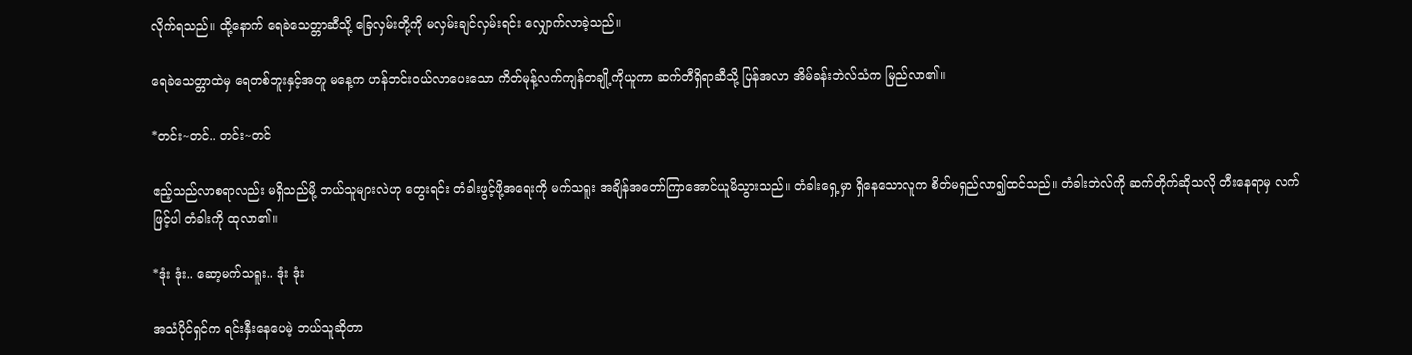လိုက်ရသည်။ ထို့နောက် ရေခဲသေတ္တာဆီသို့ ခြေလှမ်းတို့ကို မလှမ်းချင်လှမ်းရင်း လျှောက်လာခဲ့သည်။

ရေခဲသေတ္တာထဲမှ ရေတစ်ဘူးနှင့်အတူ မနေ့က ဟန်ဘင်းဝယ်လာပေးသော ကိတ်မုန့်လက်ကျန်တချို့ကိုယူကာ ဆက်တီရှိရာဆီသို့ ပြန်အလာ အိမ်ခန်းဘဲလ်သံက မြည်လာ၏။

*တင်း~တင်.. တင်း~တင်

ဧည့်သည်လာစရာလည်း မရှိသည်မို့ ဘယ်သူများလဲဟု တွေးရင်း တံခါးဖွင့်ဖို့အရေးကို မက်သရူး အချိန်အတော်ကြာအောင်ယူမိသွားသည်။ တံခါးရှေ့မှာ ရှိနေသောလူက စိတ်မရှည်လာ၍ထင်သည်။ တံခါးဘဲလ်ကို ဆက်တိုက်ဆိုသလို တီးနေရာမှ လက်ဖြင့်ပါ တံခါးကို ထုလာ၏။

*ဒုံး ဒုံး.. ဆော့မက်သရူး.. ဒုံး ဒုံး

အသံပိုင်ရှင်က ရင်းနှီးနေပေမဲ့ ဘယ်သူဆိုတာ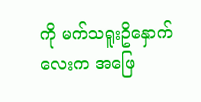ကို မက်သရူးဥိနှောက်လေးက အဖြေ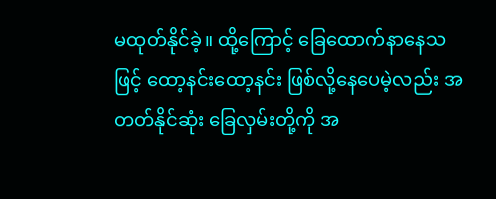မထုတ်နိုင်ခဲ့။ ထို့ကြောင့် ခြေထောက်နာနေသဖြင့် ထော့နင်းထော့နင်း ဖြစ်လို့နေပေမဲ့လည်း အတတ်နိုင်ဆုံး ခြေလှမ်းတို့ကို အ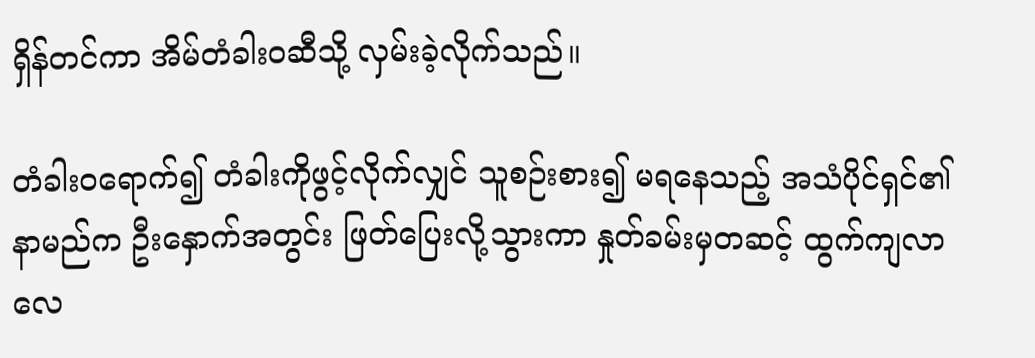ရှိန်တင်ကာ အိမ်တံခါးဝဆီသို့ လှမ်းခဲ့လိုက်သည်။

တံခါးဝရောက်၍ တံခါးကိုဖွင့်လိုက်လျှင် သူစဉ်းစား၍ မရနေသည့် အသံပိုင်ရှင်၏ နာမည်က ဦးနှောက်အတွင်း ဖြတ်ပြေးလို့သွားကာ နှုတ်ခမ်းမှတဆင့် ထွက်ကျလာလေ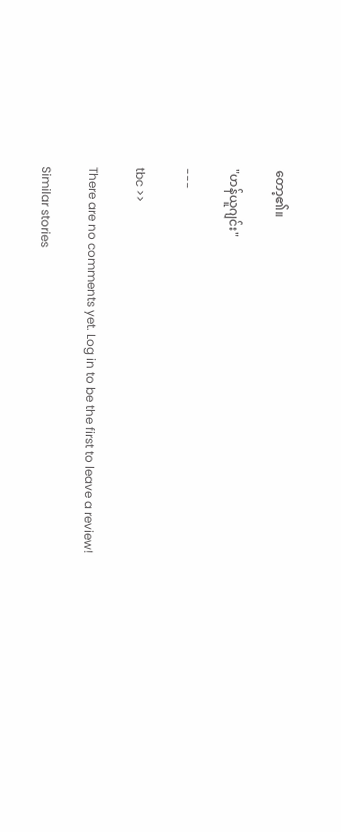တော့၏။

"ဟန်ယူဂျင်း"

---

tbc >>

There are no comments yet. Log in to be the first to leave a review!

Similar stories